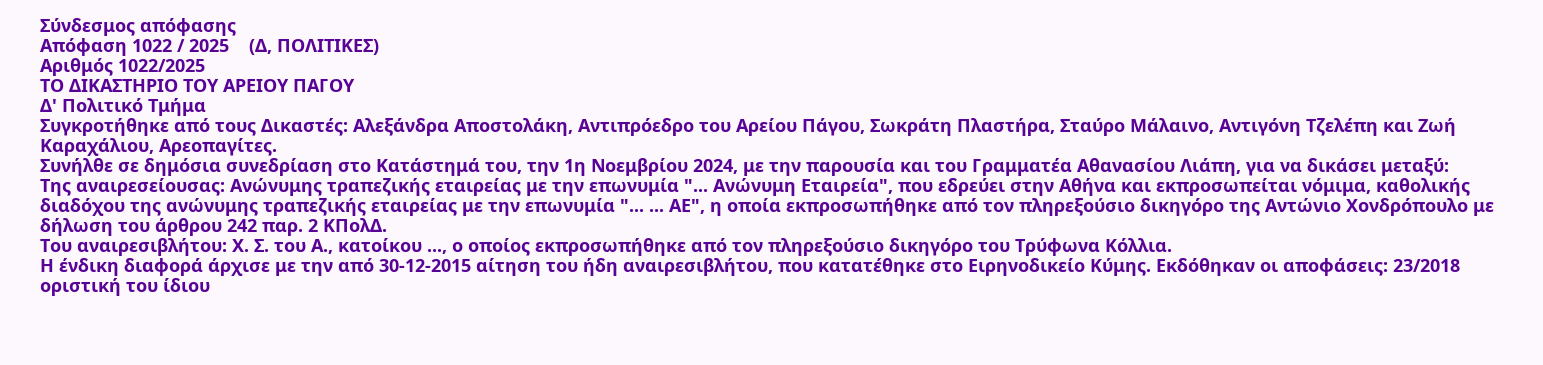Σύνδεσμος απόφασης
Απόφαση 1022 / 2025    (Δ, ΠΟΛΙΤΙΚΕΣ)
Αριθμός 1022/2025
ΤΟ ΔΙΚΑΣΤΗΡΙΟ ΤΟΥ ΑΡΕΙΟΥ ΠΑΓΟΥ
Δ' Πολιτικό Τμήμα
Συγκροτήθηκε από τους Δικαστές: Αλεξάνδρα Αποστολάκη, Αντιπρόεδρο του Αρείου Πάγου, Σωκράτη Πλαστήρα, Σταύρο Μάλαινο, Αντιγόνη Τζελέπη και Ζωή Καραχάλιου, Αρεοπαγίτες.
Συνήλθε σε δημόσια συνεδρίαση στο Κατάστημά του, την 1η Νοεμβρίου 2024, με την παρουσία και του Γραμματέα Αθανασίου Λιάπη, για να δικάσει μεταξύ:
Της αναιρεσείουσας: Ανώνυμης τραπεζικής εταιρείας με την επωνυμία "... Ανώνυμη Εταιρεία", που εδρεύει στην Αθήνα και εκπροσωπείται νόμιμα, καθολικής διαδόχου της ανώνυμης τραπεζικής εταιρείας με την επωνυμία "... ... ΑΕ", η οποία εκπροσωπήθηκε από τον πληρεξούσιο δικηγόρο της Αντώνιο Χονδρόπουλο με δήλωση του άρθρου 242 παρ. 2 ΚΠολΔ.
Του αναιρεσιβλήτου: Χ. Σ. του Α., κατοίκου ..., ο οποίος εκπροσωπήθηκε από τον πληρεξούσιο δικηγόρο του Τρύφωνα Κόλλια.
Η ένδικη διαφορά άρχισε με την από 30-12-2015 αίτηση του ήδη αναιρεσιβλήτου, που κατατέθηκε στο Ειρηνοδικείο Κύμης. Εκδόθηκαν οι αποφάσεις: 23/2018 οριστική του ίδιου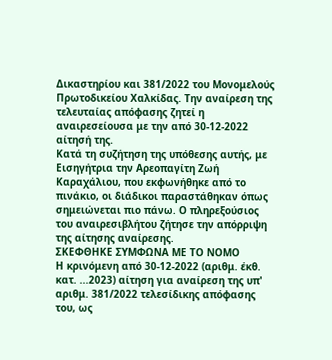Δικαστηρίου και 381/2022 του Μονομελούς Πρωτοδικείου Χαλκίδας. Την αναίρεση της τελευταίας απόφασης ζητεί η αναιρεσείουσα με την από 30-12-2022 αίτησή της.
Κατά τη συζήτηση της υπόθεσης αυτής, με Εισηγήτρια την Αρεοπαγίτη Ζωή Καραχάλιου, που εκφωνήθηκε από το πινάκιο, οι διάδικοι παραστάθηκαν όπως σημειώνεται πιο πάνω. Ο πληρεξούσιος του αναιρεσιβλήτου ζήτησε την απόρριψη της αίτησης αναίρεσης.
ΣΚΕΦΘΗΚΕ ΣΥΜΦΩΝΑ ΜΕ ΤΟ ΝΟΜΟ
Η κρινόμενη από 30-12-2022 (αριθμ. έκθ. κατ. ...2023) αίτηση για αναίρεση της υπ' αριθμ. 381/2022 τελεσίδικης απόφασης του, ως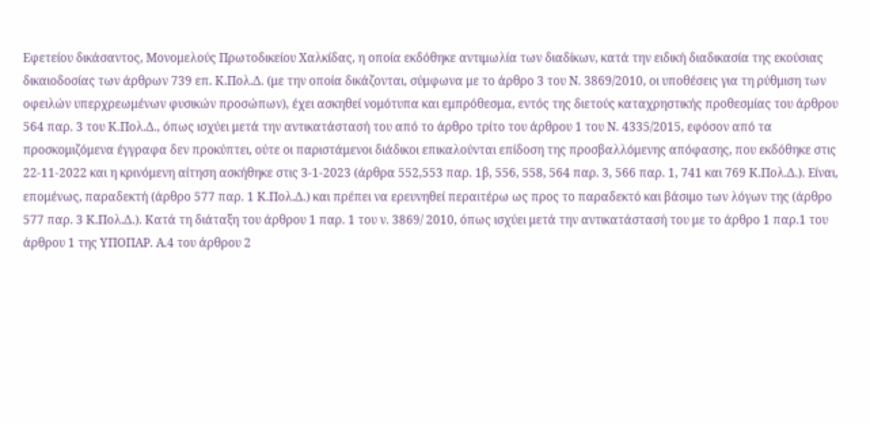Εφετείου δικάσαντος, Μονομελούς Πρωτοδικείου Χαλκίδας, η οποία εκδόθηκε αντιμωλία των διαδίκων, κατά την ειδική διαδικασία της εκούσιας δικαιοδοσίας των άρθρων 739 επ. Κ.Πολ.Δ. (με την οποία δικάζονται, σύμφωνα με το άρθρο 3 του Ν. 3869/2010, οι υποθέσεις για τη ρύθμιση των οφειλών υπερχρεωμένων φυσικών προσώπων), έχει ασκηθεί νομότυπα και εμπρόθεσμα, εντός της διετούς καταχρηστικής προθεσμίας του άρθρου 564 παρ. 3 του Κ.Πολ.Δ., όπως ισχύει μετά την αντικατάστασή του από το άρθρο τρίτο του άρθρου 1 του Ν. 4335/2015, εφόσον από τα προσκομιζόμενα έγγραφα δεν προκύπτει, ούτε οι παριστάμενοι διάδικοι επικαλούνται επίδοση της προσβαλλόμενης απόφασης, που εκδόθηκε στις 22-11-2022 και η κρινόμενη αίτηση ασκήθηκε στις 3-1-2023 (άρθρα 552,553 παρ. 1β, 556, 558, 564 παρ. 3, 566 παρ. 1, 741 και 769 Κ.Πολ.Δ.). Είναι, επομένως, παραδεκτή (άρθρο 577 παρ. 1 Κ.Πολ.Δ.) και πρέπει να ερευνηθεί περαιτέρω ως προς το παραδεκτό και βάσιμο των λόγων της (άρθρο 577 παρ. 3 Κ.Πολ.Δ.). Κατά τη διάταξη του άρθρου 1 παρ. 1 του ν. 3869/ 2010, όπως ισχύει μετά την αντικατάστασή του με το άρθρο 1 παρ.1 του άρθρου 1 της ΥΠΟΠΑΡ. Α.4 του άρθρου 2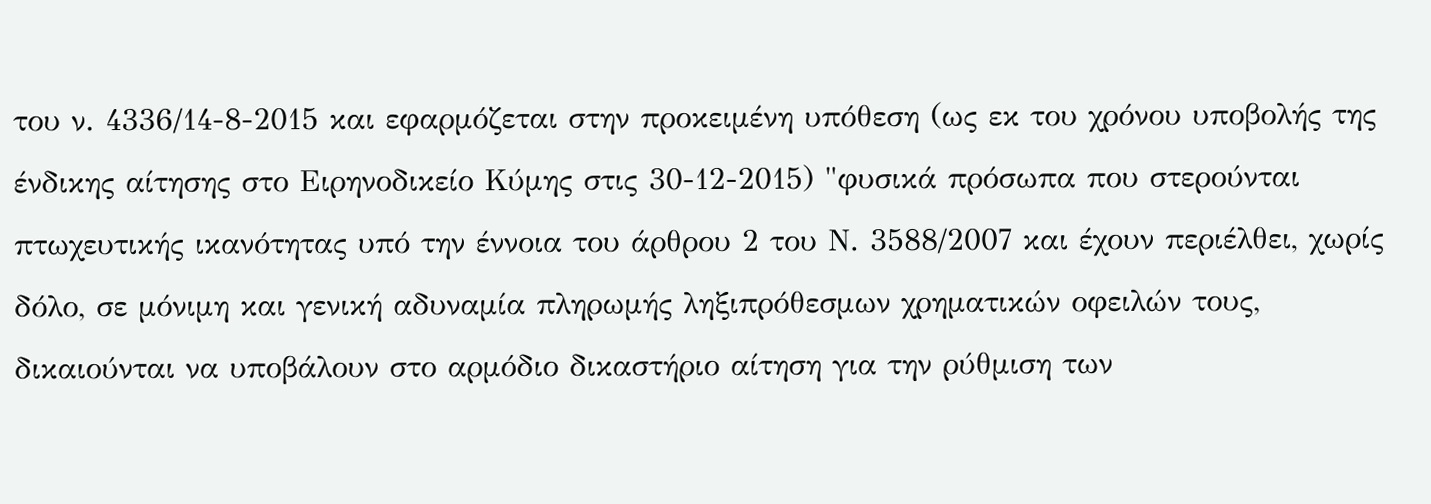του ν. 4336/14-8-2015 και εφαρμόζεται στην προκειμένη υπόθεση (ως εκ του χρόνου υποβολής της ένδικης αίτησης στο Ειρηνοδικείο Κύμης στις 30-12-2015) "φυσικά πρόσωπα που στερούνται πτωχευτικής ικανότητας υπό την έννοια του άρθρου 2 του Ν. 3588/2007 και έχουν περιέλθει, χωρίς δόλο, σε μόνιμη και γενική αδυναμία πληρωμής ληξιπρόθεσμων χρηματικών οφειλών τους, δικαιούνται να υποβάλουν στο αρμόδιο δικαστήριο αίτηση για την ρύθμιση των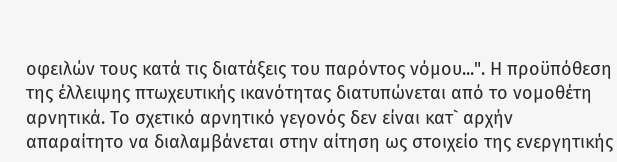οφειλών τους κατά τις διατάξεις του παρόντος νόμου...". Η προϋπόθεση της έλλειψης πτωχευτικής ικανότητας διατυπώνεται από το νομοθέτη αρνητικά. Το σχετικό αρνητικό γεγονός δεν είναι κατ` αρχήν απαραίτητο να διαλαμβάνεται στην αίτηση ως στοιχείο της ενεργητικής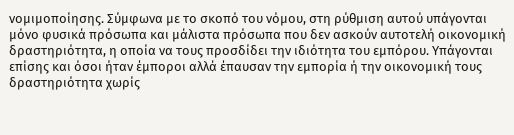νομιμοποίησης. Σύμφωνα με το σκοπό του νόμου, στη ρύθμιση αυτού υπάγονται μόνο φυσικά πρόσωπα και μάλιστα πρόσωπα που δεν ασκούν αυτοτελή οικονομική δραστηριότητα, η οποία να τους προσδίδει την ιδιότητα του εμπόρου. Υπάγονται επίσης και όσοι ήταν έμποροι αλλά έπαυσαν την εμπορία ή την οικονομική τους δραστηριότητα χωρίς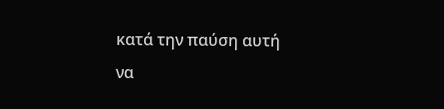κατά την παύση αυτή να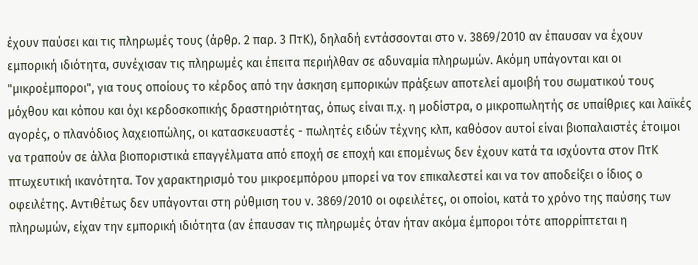έχουν παύσει και τις πληρωμές τους (άρθρ. 2 παρ. 3 ΠτΚ), δηλαδή εντάσσονται στο ν. 3869/2010 αν έπαυσαν να έχουν εμπορική ιδιότητα, συνέχισαν τις πληρωμές και έπειτα περιήλθαν σε αδυναμία πληρωμών. Ακόμη υπάγονται και οι "μικροέμποροι", για τους οποίους το κέρδος από την άσκηση εμπορικών πράξεων αποτελεί αμοιβή του σωματικού τους μόχθου και κόπου και όχι κερδοσκοπικής δραστηριότητας, όπως είναι π.χ. η μοδίστρα, ο μικροπωλητής σε υπαίθριες και λαϊκές αγορές, ο πλανόδιος λαχειοπώλης, οι κατασκευαστές - πωλητές ειδών τέχνης κλπ, καθόσον αυτοί είναι βιοπαλαιστές έτοιμοι να τραπούν σε άλλα βιοποριστικά επαγγέλματα από εποχή σε εποχή και επομένως δεν έχουν κατά τα ισχύοντα στον ΠτΚ πτωχευτική ικανότητα. Τον χαρακτηρισμό του μικροεμπόρου μπορεί να τον επικαλεστεί και να τον αποδείξει ο ίδιος ο οφειλέτης. Αντιθέτως δεν υπάγονται στη ρύθμιση του ν. 3869/2010 οι οφειλέτες, οι οποίοι, κατά το χρόνο της παύσης των πληρωμών, είχαν την εμπορική ιδιότητα (αν έπαυσαν τις πληρωμές όταν ήταν ακόμα έμποροι τότε απορρίπτεται η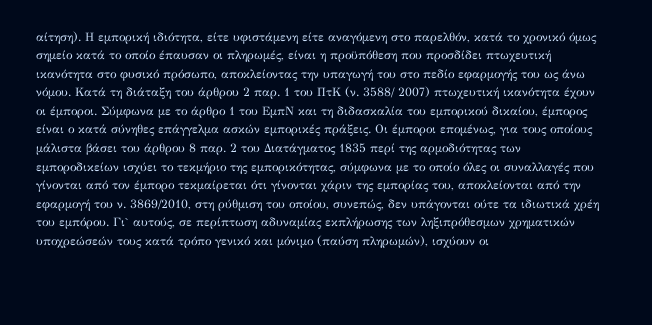αίτηση). Η εμπορική ιδιότητα, είτε υφιστάμενη είτε αναγόμενη στο παρελθόν, κατά το χρονικό όμως σημείο κατά το οποίο έπαυσαν οι πληρωμές, είναι η προϋπόθεση που προσδίδει πτωχευτική ικανότητα στο φυσικό πρόσωπο, αποκλείοντας την υπαγωγή του στο πεδίο εφαρμογής του ως άνω νόμου. Κατά τη διάταξη του άρθρου 2 παρ. 1 του ΠτΚ (ν. 3588/ 2007) πτωχευτική ικανότητα έχουν οι έμποροι. Σύμφωνα με το άρθρο 1 του ΕμπΝ και τη διδασκαλία του εμπορικού δικαίου, έμπορος είναι ο κατά σύνηθες επάγγελμα ασκών εμπορικές πράξεις. Οι έμποροι επομένως, για τους οποίους μάλιστα βάσει του άρθρου 8 παρ. 2 του Διατάγματος 1835 περί της αρμοδιότητας των εμποροδικείων ισχύει το τεκμήριο της εμπορικότητας, σύμφωνα με το οποίο όλες οι συναλλαγές που γίνονται από τον έμπορο τεκμαίρεται ότι γίνονται χάριν της εμπορίας του, αποκλείονται από την εφαρμογή του ν. 3869/2010, στη ρύθμιση του οποίου, συνεπώς, δεν υπάγονται ούτε τα ιδιωτικά χρέη του εμπόρου. Γι` αυτούς, σε περίπτωση αδυναμίας εκπλήρωσης των ληξιπρόθεσμων χρηματικών υποχρεώσεών τους κατά τρόπο γενικό και μόνιμο (παύση πληρωμών), ισχύουν οι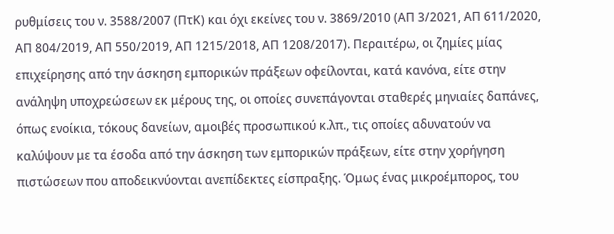ρυθμίσεις του ν. 3588/2007 (ΠτΚ) και όχι εκείνες του ν. 3869/2010 (ΑΠ 3/2021, ΑΠ 611/2020, ΑΠ 804/2019, ΑΠ 550/2019, ΑΠ 1215/2018, ΑΠ 1208/2017). Περαιτέρω, οι ζημίες μίας επιχείρησης από την άσκηση εμπορικών πράξεων οφείλονται, κατά κανόνα, είτε στην ανάληψη υποχρεώσεων εκ μέρους της, οι οποίες συνεπάγονται σταθερές μηνιαίες δαπάνες, όπως ενοίκια, τόκους δανείων, αμοιβές προσωπικού κ.λπ., τις οποίες αδυνατούν να καλύψουν με τα έσοδα από την άσκηση των εμπορικών πράξεων, είτε στην χορήγηση πιστώσεων που αποδεικνύονται ανεπίδεκτες είσπραξης. Όμως ένας μικροέμπορος, του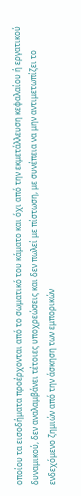οποίου τα εισοδήματα προέρχονται από το σωματικό του κάματο και όχι από την εκμετάλλευση κεφαλαίου ή εργατικού δυναμικού, δεν αναλαμβάνει τέτοιες υποχρεώσεις και δεν πωλεί με πίστωση, με συνέπεια να μην αντιμετωπίζει το ενδεχόμενο ζημιών από την άσκηση των εμπορικών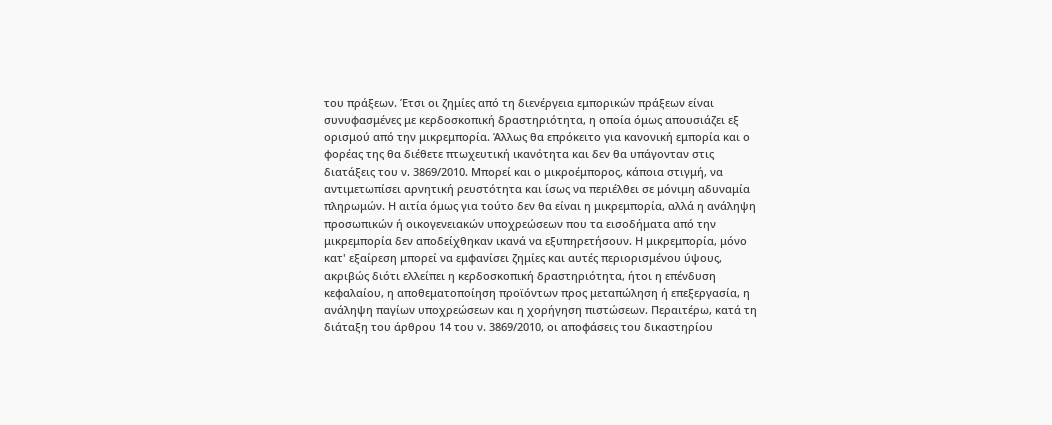του πράξεων. Έτσι οι ζημίες από τη διενέργεια εμπορικών πράξεων είναι συνυφασμένες με κερδοσκοπική δραστηριότητα, η οποία όμως απουσιάζει εξ ορισμού από την μικρεμπορία. Άλλως θα επρόκειτο για κανονική εμπορία και ο φορέας της θα διέθετε πτωχευτική ικανότητα και δεν θα υπάγονταν στις διατάξεις του ν. 3869/2010. Μπορεί και ο μικροέμπορος, κάποια στιγμή, να αντιμετωπίσει αρνητική ρευστότητα και ίσως να περιέλθει σε μόνιμη αδυναμία πληρωμών. Η αιτία όμως για τούτο δεν θα είναι η μικρεμπορία, αλλά η ανάληψη προσωπικών ή οικογενειακών υποχρεώσεων που τα εισοδήματα από την μικρεμπορία δεν αποδείχθηκαν ικανά να εξυπηρετήσουν. Η μικρεμπορία, μόνο κατ' εξαίρεση μπορεί να εμφανίσει ζημίες και αυτές περιορισμένου ύψους, ακριβώς διότι ελλείπει η κερδοσκοπική δραστηριότητα, ήτοι η επένδυση κεφαλαίου, η αποθεματοποίηση προϊόντων προς μεταπώληση ή επεξεργασία, η ανάληψη παγίων υποχρεώσεων και η χορήγηση πιστώσεων. Περαιτέρω, κατά τη διάταξη του άρθρου 14 του ν. 3869/2010, οι αποφάσεις του δικαστηρίου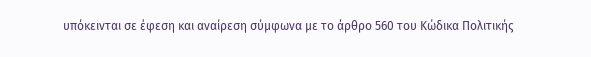υπόκεινται σε έφεση και αναίρεση σύμφωνα με το άρθρο 560 του Κώδικα Πολιτικής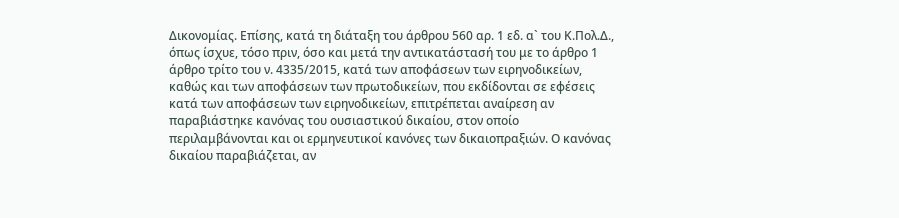Δικονομίας. Επίσης, κατά τη διάταξη του άρθρου 560 αρ. 1 εδ. α` του Κ.Πολ.Δ., όπως ίσχυε, τόσο πριν, όσο και μετά την αντικατάστασή του με το άρθρο 1 άρθρο τρίτο του ν. 4335/2015, κατά των αποφάσεων των ειρηνοδικείων, καθώς και των αποφάσεων των πρωτοδικείων, που εκδίδονται σε εφέσεις κατά των αποφάσεων των ειρηνοδικείων, επιτρέπεται αναίρεση αν παραβιάστηκε κανόνας του ουσιαστικού δικαίου, στον οποίο περιλαμβάνονται και οι ερμηνευτικοί κανόνες των δικαιοπραξιών. Ο κανόνας δικαίου παραβιάζεται, αν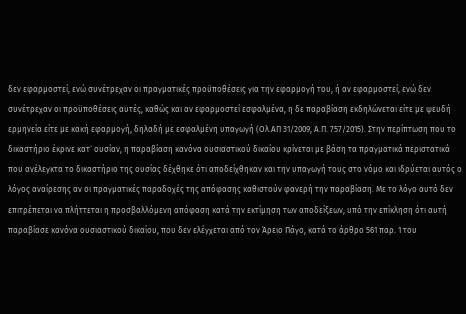δεν εφαρμοστεί, ενώ συνέτρεχαν οι πραγματικές προϋποθέσεις για την εφαρμογή του, ή αν εφαρμοστεί, ενώ δεν συνέτρεχαν οι προϋποθέσεις αυτές, καθώς και αν εφαρμοστεί εσφαλμένα, η δε παραβίαση εκδηλώνεται είτε με ψευδή ερμηνεία είτε με κακή εφαρμογή, δηλαδή με εσφαλμένη υπαγωγή (Ολ.ΑΠ 31/2009, Α.Π. 757/2015). Στην περίπτωση που το δικαστήριο έκρινε κατ` ουσίαν, η παραβίαση κανόνα ουσιαστικού δικαίου κρίνεται με βάση τα πραγματικά περιστατικά που ανέλεγκτα το δικαστήριο της ουσίας δέχθηκε ότι αποδείχθηκαν και την υπαγωγή τους στο νόμο και ιδρύεται αυτός ο λόγος αναίρεσης αν οι πραγματικές παραδοχές της απόφασης καθιστούν φανερή την παραβίαση. Με το λόγο αυτό δεν επιτρέπεται να πλήττεται η προσβαλλόμενη απόφαση κατά την εκτίμηση των αποδείξεων, υπό την επίκληση ότι αυτή παραβίασε κανόνα ουσιαστικού δικαίου, που δεν ελέγχεται από τον Άρειο Πάγο, κατά το άρθρο 561 παρ. 1 του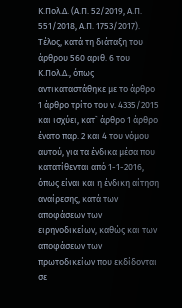Κ.Πολ.Δ. (Α.Π. 52/2019, Α.Π. 551/2018, Α.Π. 1753/2017). Τέλος, κατά τη διάταξη του άρθρου 560 αριθ. 6 του Κ.Πολ.Δ., όπως αντικαταστάθηκε με το άρθρο 1 άρθρο τρίτο του ν. 4335/2015 και ισχύει, κατ` άρθρο 1 άρθρο ένατο παρ. 2 και 4 του νόμου αυτού, για τα ένδικα μέσα που κατατίθενται από 1-1-2016, όπως είναι και η ένδικη αίτηση αναίρεσης, κατά των αποφάσεων των ειρηνοδικείων, καθώς και των αποφάσεων των πρωτοδικείων που εκδίδονται σε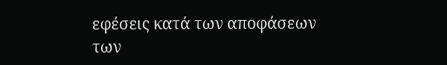εφέσεις κατά των αποφάσεων των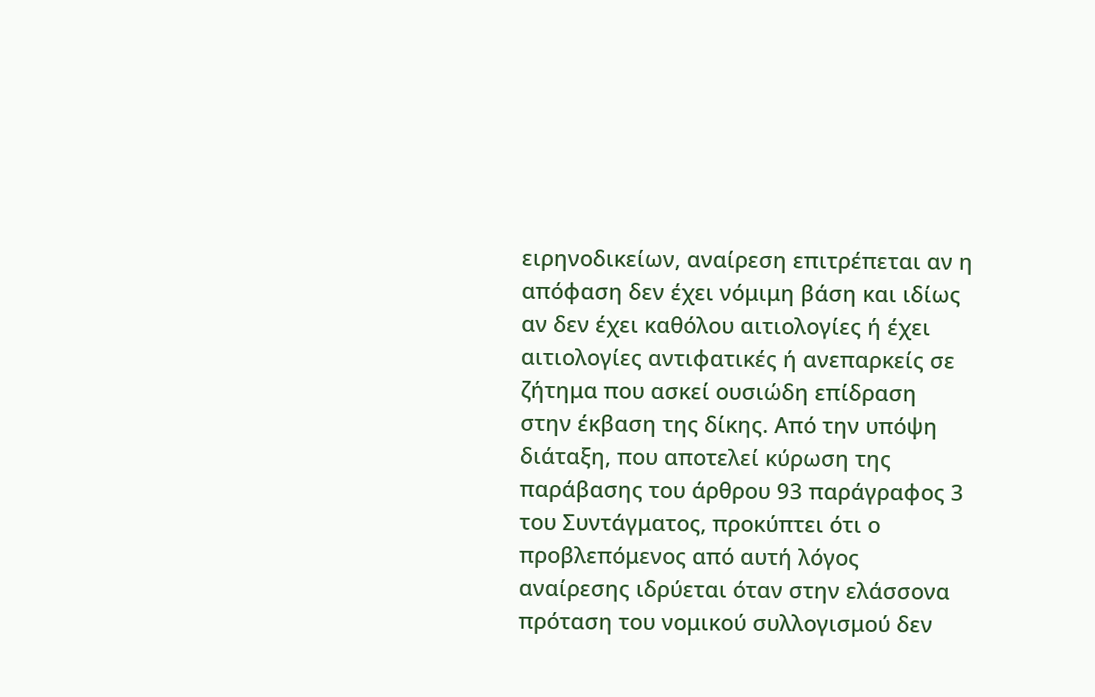ειρηνοδικείων, αναίρεση επιτρέπεται αν η απόφαση δεν έχει νόμιμη βάση και ιδίως αν δεν έχει καθόλου αιτιολογίες ή έχει αιτιολογίες αντιφατικές ή ανεπαρκείς σε ζήτημα που ασκεί ουσιώδη επίδραση στην έκβαση της δίκης. Από την υπόψη διάταξη, που αποτελεί κύρωση της παράβασης του άρθρου 93 παράγραφος 3 του Συντάγματος, προκύπτει ότι ο προβλεπόμενος από αυτή λόγος αναίρεσης ιδρύεται όταν στην ελάσσονα πρόταση του νομικού συλλογισμού δεν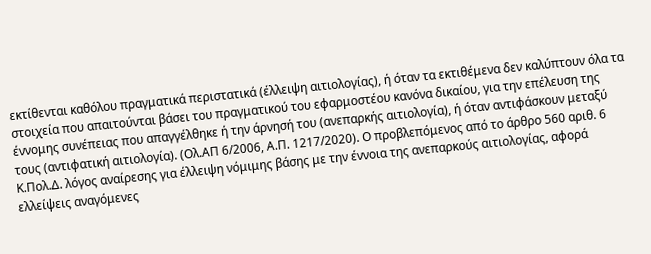εκτίθενται καθόλου πραγματικά περιστατικά (έλλειψη αιτιολογίας), ή όταν τα εκτιθέμενα δεν καλύπτουν όλα τα στοιχεία που απαιτούνται βάσει του πραγματικού του εφαρμοστέου κανόνα δικαίου, για την επέλευση της έννομης συνέπειας που απαγγέλθηκε ή την άρνησή του (ανεπαρκής αιτιολογία), ή όταν αντιφάσκουν μεταξύ τους (αντιφατική αιτιολογία). (Ολ.ΑΠ 6/2006, Α.Π. 1217/2020). Ο προβλεπόμενος από το άρθρο 560 αριθ. 6 Κ.Πολ.Δ. λόγος αναίρεσης για έλλειψη νόμιμης βάσης με την έννοια της ανεπαρκούς αιτιολογίας, αφορά ελλείψεις αναγόμενες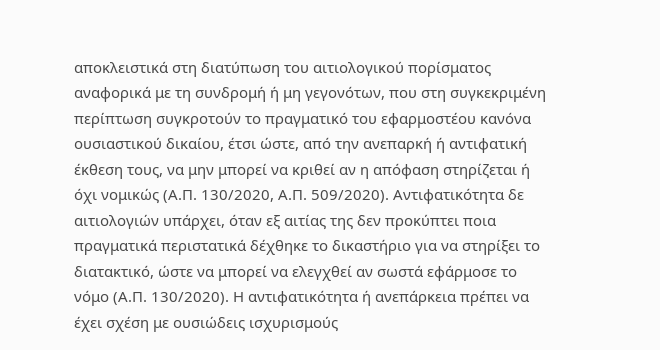αποκλειστικά στη διατύπωση του αιτιολογικού πορίσματος αναφορικά με τη συνδρομή ή μη γεγονότων, που στη συγκεκριμένη περίπτωση συγκροτούν το πραγματικό του εφαρμοστέου κανόνα ουσιαστικού δικαίου, έτσι ώστε, από την ανεπαρκή ή αντιφατική έκθεση τους, να μην μπορεί να κριθεί αν η απόφαση στηρίζεται ή όχι νομικώς (Α.Π. 130/2020, Α.Π. 509/2020). Αντιφατικότητα δε αιτιολογιών υπάρχει, όταν εξ αιτίας της δεν προκύπτει ποια πραγματικά περιστατικά δέχθηκε το δικαστήριο για να στηρίξει το διατακτικό, ώστε να μπορεί να ελεγχθεί αν σωστά εφάρμοσε το νόμο (Α.Π. 130/2020). Η αντιφατικότητα ή ανεπάρκεια πρέπει να έχει σχέση με ουσιώδεις ισχυρισμούς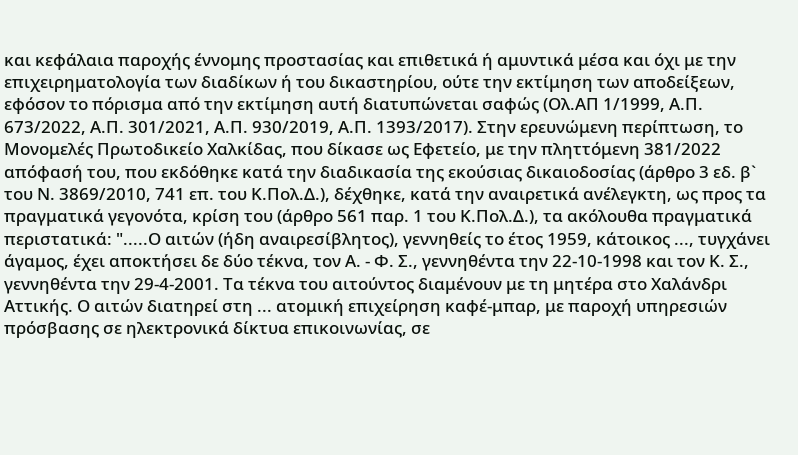και κεφάλαια παροχής έννομης προστασίας και επιθετικά ή αμυντικά μέσα και όχι με την επιχειρηματολογία των διαδίκων ή του δικαστηρίου, ούτε την εκτίμηση των αποδείξεων, εφόσον το πόρισμα από την εκτίμηση αυτή διατυπώνεται σαφώς (Ολ.ΑΠ 1/1999, Α.Π. 673/2022, Α.Π. 301/2021, Α.Π. 930/2019, Α.Π. 1393/2017). Στην ερευνώμενη περίπτωση, το Μονομελές Πρωτοδικείο Χαλκίδας, που δίκασε ως Εφετείο, με την πληττόμενη 381/2022 απόφασή του, που εκδόθηκε κατά την διαδικασία της εκούσιας δικαιοδοσίας (άρθρο 3 εδ. β` του Ν. 3869/2010, 741 επ. του Κ.Πολ.Δ.), δέχθηκε, κατά την αναιρετικά ανέλεγκτη, ως προς τα πραγματικά γεγονότα, κρίση του (άρθρο 561 παρ. 1 του Κ.Πολ.Δ.), τα ακόλουθα πραγματικά περιστατικά: ".....Ο αιτών (ήδη αναιρεσίβλητος), γεννηθείς το έτος 1959, κάτοικος ..., τυγχάνει άγαμος, έχει αποκτήσει δε δύο τέκνα, τον Α. - Φ. Σ., γεννηθέντα την 22-10-1998 και τον Κ. Σ., γεννηθέντα την 29-4-2001. Τα τέκνα του αιτούντος διαμένουν με τη μητέρα στο Χαλάνδρι Αττικής. Ο αιτών διατηρεί στη ... ατομική επιχείρηση καφέ-μπαρ, με παροχή υπηρεσιών πρόσβασης σε ηλεκτρονικά δίκτυα επικοινωνίας, σε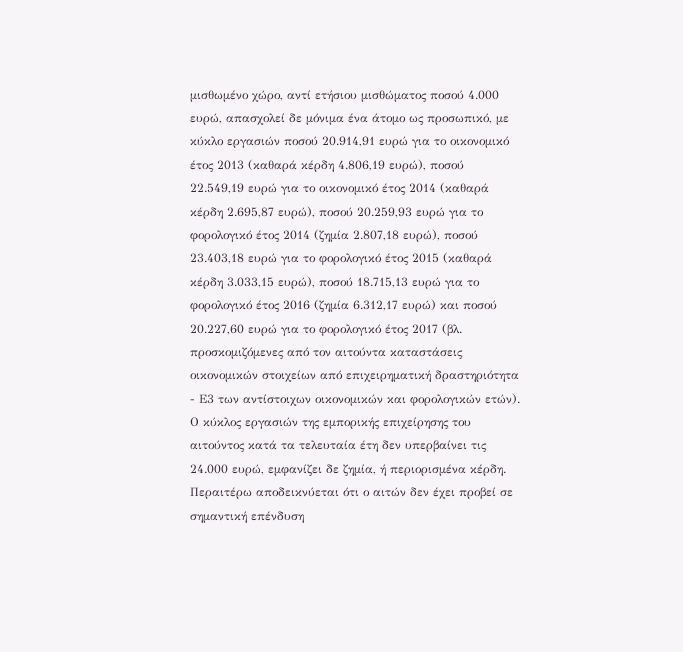μισθωμένο χώρο, αντί ετήσιου μισθώματος ποσού 4.000 ευρώ, απασχολεί δε μόνιμα ένα άτομο ως προσωπικό, με κύκλο εργασιών ποσού 20.914,91 ευρώ για το οικονομικό έτος 2013 (καθαρά κέρδη 4.806,19 ευρώ), ποσού 22.549,19 ευρώ για το οικονομικό έτος 2014 (καθαρά κέρδη 2.695,87 ευρώ), ποσού 20.259,93 ευρώ για το φορολογικό έτος 2014 (ζημία 2.807,18 ευρώ), ποσού 23.403,18 ευρώ για το φορολογικό έτος 2015 (καθαρά κέρδη 3.033,15 ευρώ), ποσού 18.715,13 ευρώ για το φορολογικό έτος 2016 (ζημία 6.312,17 ευρώ) και ποσού 20.227,60 ευρώ για το φορολογικό έτος 2017 (βλ. προσκομιζόμενες από τον αιτούντα καταστάσεις οικονομικών στοιχείων από επιχειρηματική δραστηριότητα - Ε3 των αντίστοιχων οικονομικών και φορολογικών ετών). Ο κύκλος εργασιών της εμπορικής επιχείρησης του αιτούντος κατά τα τελευταία έτη δεν υπερβαίνει τις 24.000 ευρώ, εμφανίζει δε ζημία, ή περιορισμένα κέρδη. Περαιτέρω αποδεικνύεται ότι ο αιτών δεν έχει προβεί σε σημαντική επένδυση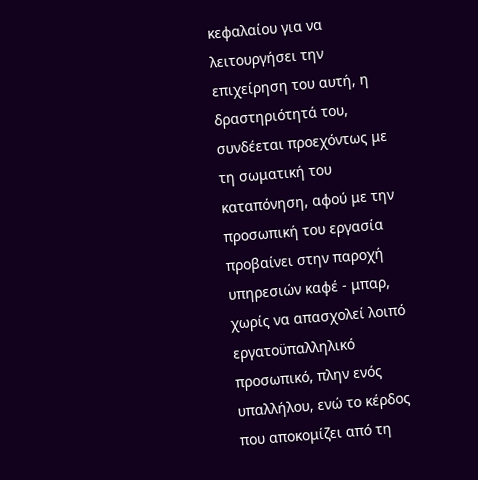κεφαλαίου για να λειτουργήσει την επιχείρηση του αυτή, η δραστηριότητά του, συνδέεται προεχόντως με τη σωματική του καταπόνηση, αφού με την προσωπική του εργασία προβαίνει στην παροχή υπηρεσιών καφέ - μπαρ, χωρίς να απασχολεί λοιπό εργατοϋπαλληλικό προσωπικό, πλην ενός υπαλλήλου, ενώ το κέρδος που αποκομίζει από τη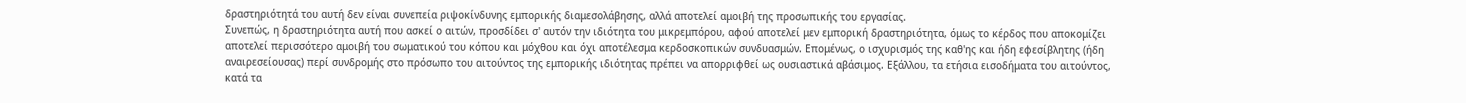δραστηριότητά του αυτή δεν είναι συνεπεία ριψοκίνδυνης εμπορικής διαμεσολάβησης, αλλά αποτελεί αμοιβή της προσωπικής του εργασίας.
Συνεπώς, η δραστηριότητα αυτή που ασκεί ο αιτών, προσδίδει σ' αυτόν την ιδιότητα του μικρεμπόρου, αφού αποτελεί μεν εμπορική δραστηριότητα, όμως το κέρδος που αποκομίζει αποτελεί περισσότερο αμοιβή του σωματικού του κόπου και μόχθου και όχι αποτέλεσμα κερδοσκοπικών συνδυασμών. Επομένως, ο ισχυρισμός της καθ'ης και ήδη εφεσίβλητης (ήδη αναιρεσείουσας) περί συνδρομής στο πρόσωπο του αιτούντος της εμπορικής ιδιότητας πρέπει να απορριφθεί ως ουσιαστικά αβάσιμος. Εξάλλου, τα ετήσια εισοδήματα του αιτούντος, κατά τα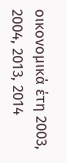οικονομικά έτη 2003, 2004, 2013, 2014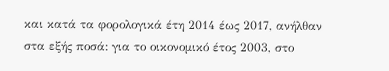και κατά τα φορολογικά έτη 2014 έως 2017, ανήλθαν στα εξής ποσά: για το οικονομικό έτος 2003, στο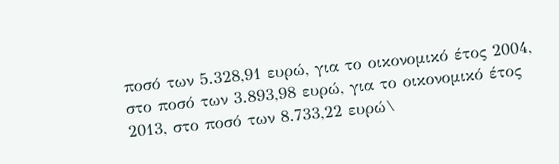ποσό των 5.328,91 ευρώ, για το οικονομικό έτος 2004, στο ποσό των 3.893,98 ευρώ, για το οικονομικό έτος 2013, στο ποσό των 8.733,22 ευρώ\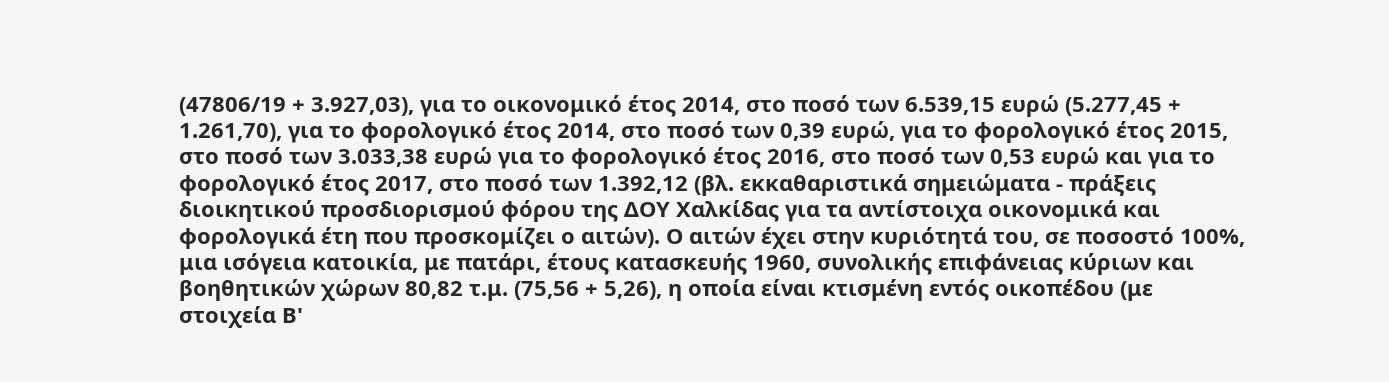(47806/19 + 3.927,03), για το οικονομικό έτος 2014, στο ποσό των 6.539,15 ευρώ (5.277,45 + 1.261,70), για το φορολογικό έτος 2014, στο ποσό των 0,39 ευρώ, για το φορολογικό έτος 2015, στο ποσό των 3.033,38 ευρώ για το φορολογικό έτος 2016, στο ποσό των 0,53 ευρώ και για το φορολογικό έτος 2017, στο ποσό των 1.392,12 (βλ. εκκαθαριστικά σημειώματα - πράξεις διοικητικού προσδιορισμού φόρου της ΔΟΥ Χαλκίδας για τα αντίστοιχα οικονομικά και φορολογικά έτη που προσκομίζει ο αιτών). Ο αιτών έχει στην κυριότητά του, σε ποσοστό 100%, μια ισόγεια κατοικία, με πατάρι, έτους κατασκευής 1960, συνολικής επιφάνειας κύριων και βοηθητικών χώρων 80,82 τ.μ. (75,56 + 5,26), η οποία είναι κτισμένη εντός οικοπέδου (με στοιχεία Β'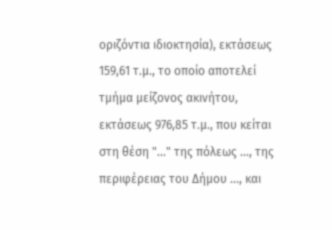οριζόντια ιδιοκτησία), εκτάσεως 159,61 τ.μ., το οποίο αποτελεί τμήμα μείζονος ακινήτου, εκτάσεως 976,85 τ.μ., που κείται στη θέση "..." της πόλεως ..., της περιφέρειας του Δήμου ..., και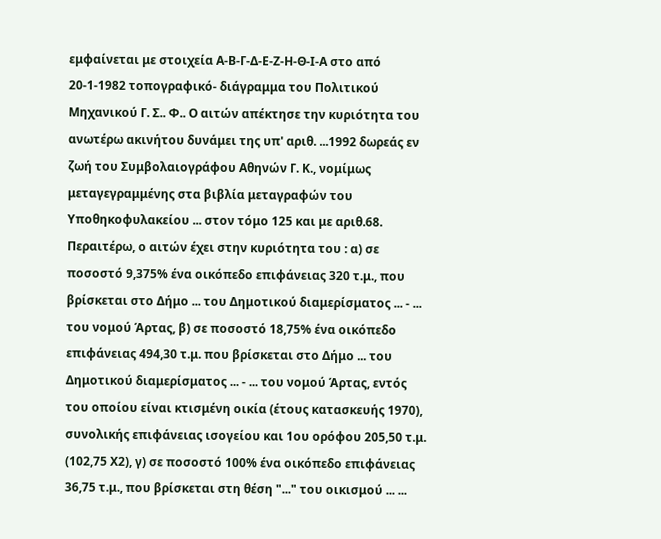εμφαίνεται με στοιχεία Α-Β-Γ-Δ-Ε-Ζ-Η-Θ-Ι-Α στο από 20-1-1982 τοπογραφικό- διάγραμμα του Πολιτικού Μηχανικού Γ. Σ.. Φ.. Ο αιτών απέκτησε την κυριότητα του ανωτέρω ακινήτου δυνάμει της υπ' αριθ. ...1992 δωρεάς εν ζωή του Συμβολαιογράφου Αθηνών Γ. Κ., νομίμως μεταγεγραμμένης στα βιβλία μεταγραφών του Υποθηκοφυλακείου ... στον τόμο 125 και με αριθ.68. Περαιτέρω, ο αιτών έχει στην κυριότητα του : α) σε ποσοστό 9,375% ένα οικόπεδο επιφάνειας 320 τ.μ., που βρίσκεται στο Δήμο ... του Δημοτικού διαμερίσματος ... - ... του νομού Άρτας, β) σε ποσοστό 18,75% ένα οικόπεδο επιφάνειας 494,30 τ.μ. που βρίσκεται στο Δήμο ... του Δημοτικού διαμερίσματος ... - ... του νομού Άρτας, εντός του οποίου είναι κτισμένη οικία (έτους κατασκευής 1970), συνολικής επιφάνειας ισογείου και 1ου ορόφου 205,50 τ.μ. (102,75 Χ2), γ) σε ποσοστό 100% ένα οικόπεδο επιφάνειας 36,75 τ.μ., που βρίσκεται στη θέση "..." του οικισμού ... ...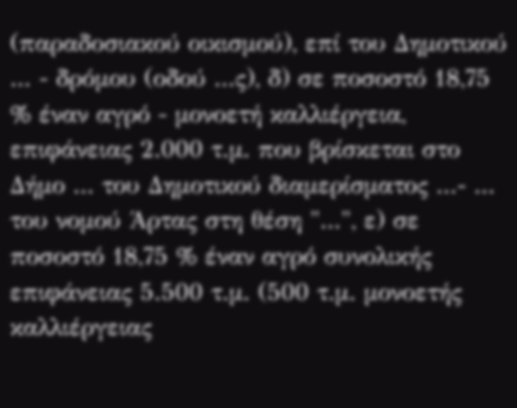(παραδοσιακού οικισμού), επί του Δημοτικού ... - δρόμου (οδού ...ς), δ) σε ποσοστό 18,75 % έναν αγρό - μονοετή καλλιέργεια, επιφάνειας 2.000 τ.μ. που βρίσκεται στο Δήμο ... του Δημοτικού διαμερίσματος ...- ... του νομού Άρτας στη θέση "...", ε) σε ποσοστό 18,75 % έναν αγρό συνολικής επιφάνειας 5.500 τ.μ. (500 τ.μ. μονοετής καλλιέργειας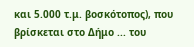και 5.000 τ.μ. βοσκότοπος), που βρίσκεται στο Δήμο ... του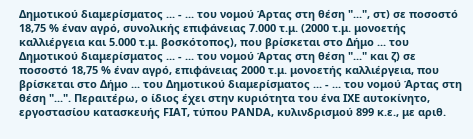Δημοτικού διαμερίσματος ... - ... του νομού Άρτας στη θέση "...", στ) σε ποσοστό 18,75 % έναν αγρό, συνολικής επιφάνειας 7.000 τ.μ. (2000 τ.μ. μονοετής καλλιέργεια και 5.000 τ.μ. βοσκότοπος), που βρίσκεται στο Δήμο ... του Δημοτικού διαμερίσματος ... - ... του νομού Άρτας στη θέση "..." και ζ) σε ποσοστό 18,75 % έναν αγρό, επιφάνειας 2000 τ.μ. μονοετής καλλιέργεια, που βρίσκεται στο Δήμο ... του Δημοτικού διαμερίσματος ... - ... του νομού Άρτας στη θέση "...". Περαιτέρω, ο ίδιος έχει στην κυριότητα του ένα ΙΧΕ αυτοκίνητο, εργοστασίου κατασκευής FΙΑΤ, τύπου ΡΑΝDΑ, κυλινδρισμού 899 κ.ε., με αριθ.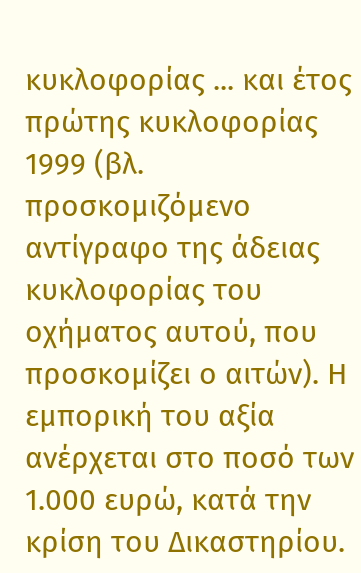κυκλοφορίας ... και έτος πρώτης κυκλοφορίας 1999 (βλ. προσκομιζόμενο αντίγραφο της άδειας κυκλοφορίας του οχήματος αυτού, που προσκομίζει ο αιτών). Η εμπορική του αξία ανέρχεται στο ποσό των 1.000 ευρώ, κατά την κρίση του Δικαστηρίου.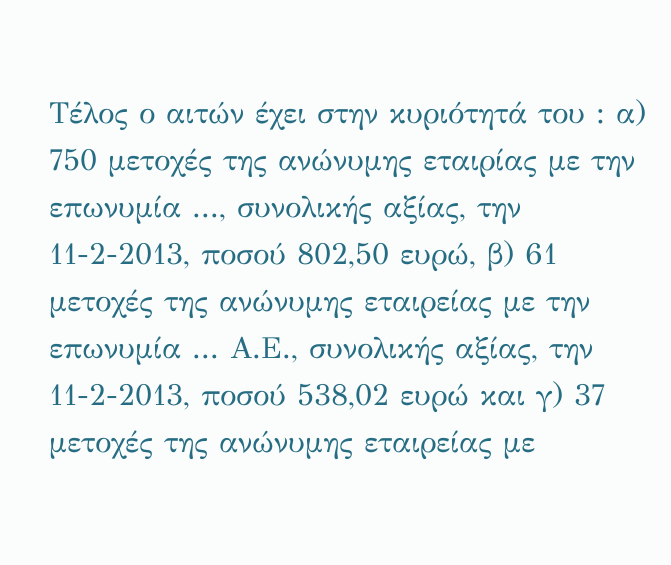Τέλος ο αιτών έχει στην κυριότητά του : α) 750 μετοχές της ανώνυμης εταιρίας με την επωνυμία ..., συνολικής αξίας, την 11-2-2013, ποσού 802,50 ευρώ, β) 61 μετοχές της ανώνυμης εταιρείας με την επωνυμία ... Α.Ε., συνολικής αξίας, την 11-2-2013, ποσού 538,02 ευρώ και γ) 37 μετοχές της ανώνυμης εταιρείας με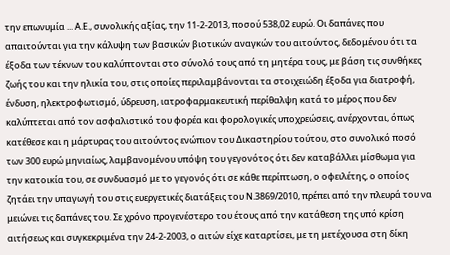την επωνυμία ... Α.Ε., συνολικής αξίας, την 11-2-2013, ποσού 538,02 ευρώ. Οι δαπάνες που απαιτούνται για την κάλυψη των βασικών βιοτικών αναγκών του αιτούντος, δεδομένου ότι τα έξοδα των τέκνων του καλύπτονται στο σύνολό τους από τη μητέρα τους, με βάση τις συνθήκες ζωής του και την ηλικία του, στις οποίες περιλαμβάνονται τα στοιχειώδη έξοδα για διατροφή, ένδυση, ηλεκτροφωτισμό, ύδρευση, ιατροφαρμακευτική περίθαλψη κατά το μέρος που δεν καλύπτεται από τον ασφαλιστικό του φορέα και φορολογικές υποχρεώσεις, ανέρχονται, όπως κατέθεσε και η μάρτυρας του αιτούντος ενώπιον του Δικαστηρίου τούτου, στο συνολικό ποσό των 300 ευρώ μηνιαίως, λαμβανομένου υπόψη του γεγονότος ότι δεν καταβάλλει μίσθωμα για την κατοικία του, σε συνδυασμό με το γεγονός ότι σε κάθε περίπτωση, ο οφειλέτης, ο οποίος ζητάει την υπαγωγή του στις ευεργετικές διατάξεις του Ν.3869/2010, πρέπει από την πλευρά του να μειώνει τις δαπάνες του. Σε χρόνο προγενέστερο του έτους από την κατάθεση της υπό κρίση αιτήσεως και συγκεκριμένα την 24-2-2003, ο αιτών είχε καταρτίσει, με τη μετέχουσα στη δίκη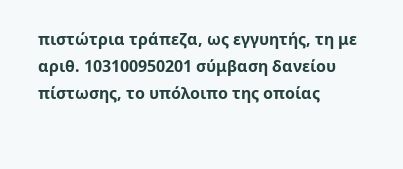πιστώτρια τράπεζα, ως εγγυητής, τη με αριθ. 103100950201 σύμβαση δανείου πίστωσης, το υπόλοιπο της οποίας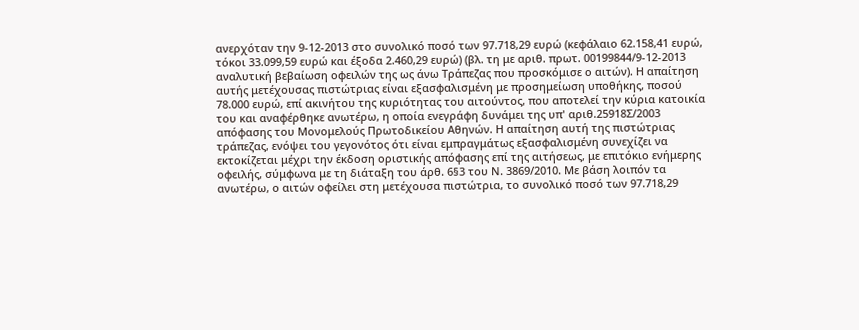ανερχόταν την 9-12-2013 στο συνολικό ποσό των 97.718,29 ευρώ (κεφάλαιο 62.158,41 ευρώ, τόκοι 33.099,59 ευρώ και έξοδα 2.460,29 ευρώ) (βλ. τη με αριθ. πρωτ. 00199844/9-12-2013 αναλυτική βεβαίωση οφειλών της ως άνω Τράπεζας που προσκόμισε ο αιτών). Η απαίτηση αυτής μετέχουσας πιστώτριας είναι εξασφαλισμένη με προσημείωση υποθήκης, ποσού 78.000 ευρώ, επί ακινήτου της κυριότητας του αιτούντος, που αποτελεί την κύρια κατοικία του και αναφέρθηκε ανωτέρω, η οποία ενεγράφη δυνάμει της υπ' αριθ.25918Σ/2003 απόφασης του Μονομελούς Πρωτοδικείου Αθηνών. Η απαίτηση αυτή της πιστώτριας τράπεζας, ενόψει του γεγονότος ότι είναι εμπραγμάτως εξασφαλισμένη συνεχίζει να εκτοκίζεται μέχρι την έκδοση οριστικής απόφασης επί της αιτήσεως, με επιτόκιο ενήμερης οφειλής, σύμφωνα με τη διάταξη του άρθ. 6§3 του Ν. 3869/2010. Με βάση λοιπόν τα ανωτέρω, ο αιτών οφείλει στη μετέχουσα πιστώτρια, το συνολικό ποσό των 97.718,29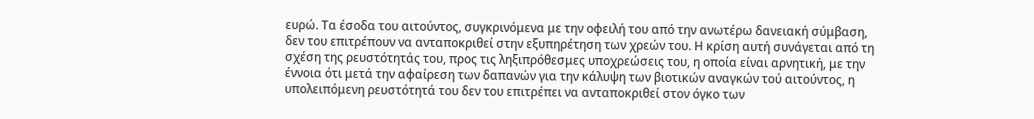ευρώ. Τα έσοδα του αιτούντος, συγκρινόμενα με την οφειλή του από την ανωτέρω δανειακή σύμβαση, δεν του επιτρέπουν να ανταποκριθεί στην εξυπηρέτηση των χρεών του. Η κρίση αυτή συνάγεται από τη σχέση της ρευστότητάς του, προς τις ληξιπρόθεσμες υποχρεώσεις του, η οποία είναι αρνητική, με την έννοια ότι μετά την αφαίρεση των δαπανών για την κάλυψη των βιοτικών αναγκών τού αιτούντος, η υπολειπόμενη ρευστότητά του δεν του επιτρέπει να ανταποκριθεί στον όγκο των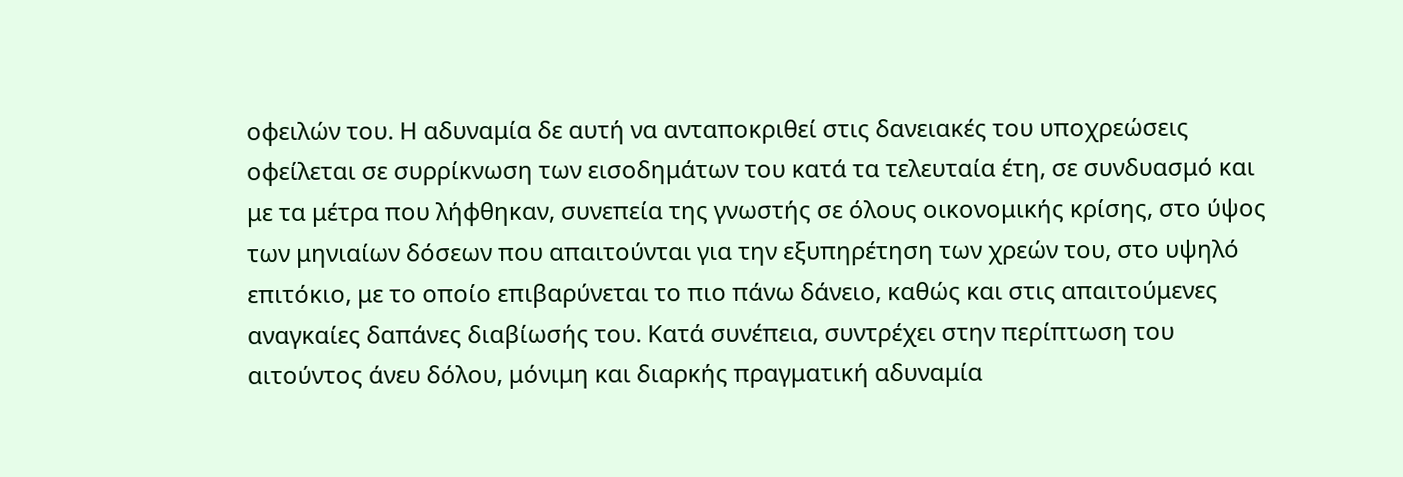οφειλών του. Η αδυναμία δε αυτή να ανταποκριθεί στις δανειακές του υποχρεώσεις οφείλεται σε συρρίκνωση των εισοδημάτων του κατά τα τελευταία έτη, σε συνδυασμό και με τα μέτρα που λήφθηκαν, συνεπεία της γνωστής σε όλους οικονομικής κρίσης, στο ύψος των μηνιαίων δόσεων που απαιτούνται για την εξυπηρέτηση των χρεών του, στο υψηλό επιτόκιο, με το οποίο επιβαρύνεται το πιο πάνω δάνειο, καθώς και στις απαιτούμενες αναγκαίες δαπάνες διαβίωσής του. Κατά συνέπεια, συντρέχει στην περίπτωση του αιτούντος άνευ δόλου, μόνιμη και διαρκής πραγματική αδυναμία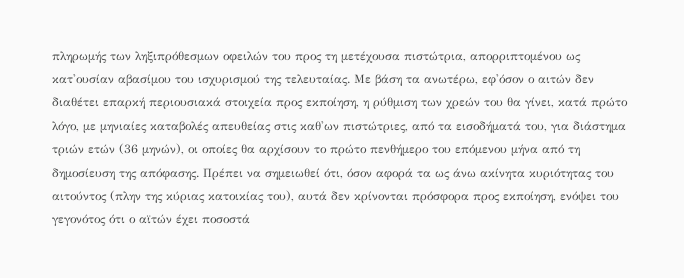πληρωμής των ληξιπρόθεσμων οφειλών του προς τη μετέχουσα πιστώτρια, απορριπτομένου ως κατ'ουσίαν αβασίμου του ισχυρισμού της τελευταίας. Με βάση τα ανωτέρω, εφ'όσον ο αιτών δεν διαθέτει επαρκή περιουσιακά στοιχεία προς εκποίηση, η ρύθμιση των χρεών του θα γίνει, κατά πρώτο λόγο, με μηνιαίες καταβολές απευθείας στις καθ'ων πιστώτριες, από τα εισοδήματά του, για διάστημα τριών ετών (36 μηνών), οι οποίες θα αρχίσουν το πρώτο πενθήμερο του επόμενου μήνα από τη δημοσίευση της απόφασης. Πρέπει να σημειωθεί ότι, όσον αφορά τα ως άνω ακίνητα κυριότητας του αιτούντος (πλην της κύριας κατοικίας του), αυτά δεν κρίνονται πρόσφορα προς εκποίηση, ενόψει του γεγονότος ότι ο αϊτών έχει ποσοστά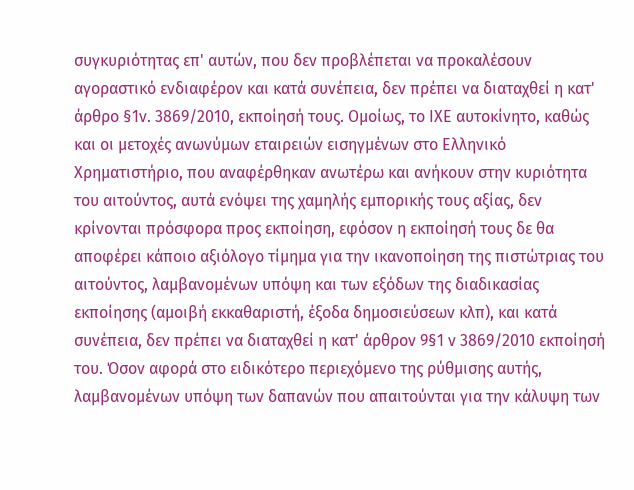συγκυριότητας επ' αυτών, που δεν προβλέπεται να προκαλέσουν αγοραστικό ενδιαφέρον και κατά συνέπεια, δεν πρέπει να διαταχθεί η κατ' άρθρο §1ν. 3869/2010, εκποίησή τους. Ομοίως, το ΙΧΕ αυτοκίνητο, καθώς και οι μετοχές ανωνύμων εταιρειών εισηγμένων στο Ελληνικό Χρηματιστήριο, που αναφέρθηκαν ανωτέρω και ανήκουν στην κυριότητα του αιτούντος, αυτά ενόψει της χαμηλής εμπορικής τους αξίας, δεν κρίνονται πρόσφορα προς εκποίηση, εφόσον η εκποίησή τους δε θα αποφέρει κάποιο αξιόλογο τίμημα για την ικανοποίηση της πιστώτριας του αιτούντος, λαμβανομένων υπόψη και των εξόδων της διαδικασίας εκποίησης (αμοιβή εκκαθαριστή, έξοδα δημοσιεύσεων κλπ), και κατά συνέπεια, δεν πρέπει να διαταχθεί η κατ' άρθρον 9§1 ν 3869/2010 εκποίησή του. Όσον αφορά στο ειδικότερο περιεχόμενο της ρύθμισης αυτής, λαμβανομένων υπόψη των δαπανών που απαιτούνται για την κάλυψη των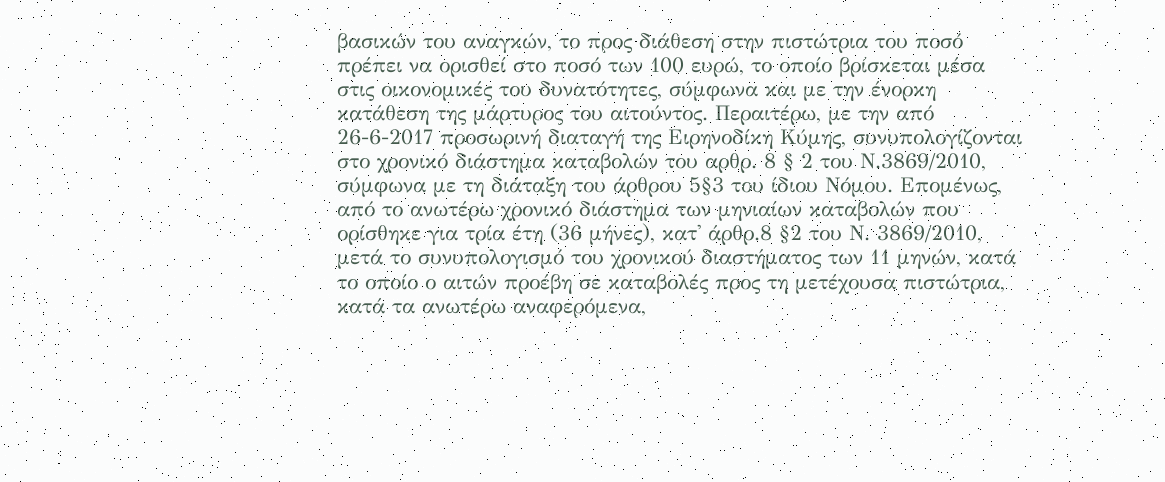βασικών του αναγκών, το προς διάθεση στην πιστώτρια του ποσό πρέπει να ορισθεί στο ποσό των 100 ευρώ, το οποίο βρίσκεται μέσα στις οικονομικές του δυνατότητες, σύμφωνα και με την ένορκη κατάθεση της μάρτυρος του αιτούντος. Περαιτέρω, με την από 26-6-2017 προσωρινή διαταγή της Ειρηνοδίκη Κύμης, συνυπολογίζονται στο χρονικό διάστημα καταβολών του αρθρ. 8 § 2 του Ν.3869/2010, σύμφωνα με τη διάταξη του άρθρου 5§3 του ίδιου Νόμου. Επομένως, από το ανωτέρω χρονικό διάστημα των μηνιαίων καταβολών που ορίσθηκε για τρία έτη (36 μήνες), κατ' άρθρ.8 §2 του Ν. 3869/2010, μετά το συνυπολογισμό του χρονικού διαστήματος των 11 μηνών, κατά το οποίο ο αιτών προέβη σε καταβολές προς τη μετέχουσα πιστώτρια, κατά τα ανωτέρω αναφερόμενα,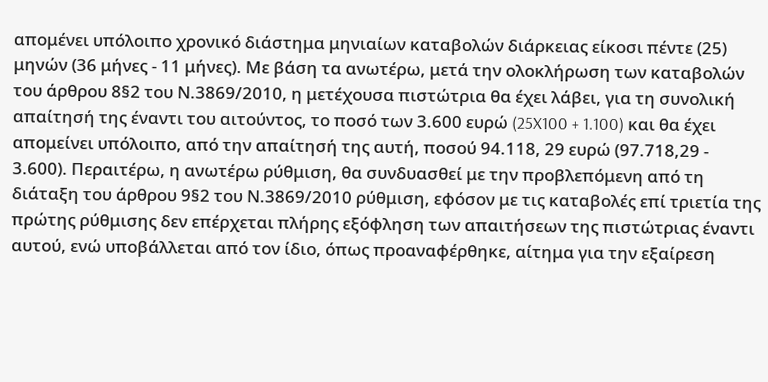απομένει υπόλοιπο χρονικό διάστημα μηνιαίων καταβολών διάρκειας είκοσι πέντε (25) μηνών (36 μήνες - 11 μήνες). Με βάση τα ανωτέρω, μετά την ολοκλήρωση των καταβολών του άρθρου 8§2 του Ν.3869/2010, η μετέχουσα πιστώτρια θα έχει λάβει, για τη συνολική απαίτησή της έναντι του αιτούντος, το ποσό των 3.600 ευρώ (25X100 + 1.100) και θα έχει απομείνει υπόλοιπο, από την απαίτησή της αυτή, ποσού 94.118, 29 ευρώ (97.718,29 - 3.600). Περαιτέρω, η ανωτέρω ρύθμιση, θα συνδυασθεί με την προβλεπόμενη από τη διάταξη του άρθρου 9§2 του Ν.3869/2010 ρύθμιση, εφόσον με τις καταβολές επί τριετία της πρώτης ρύθμισης δεν επέρχεται πλήρης εξόφληση των απαιτήσεων της πιστώτριας έναντι αυτού, ενώ υποβάλλεται από τον ίδιο, όπως προαναφέρθηκε, αίτημα για την εξαίρεση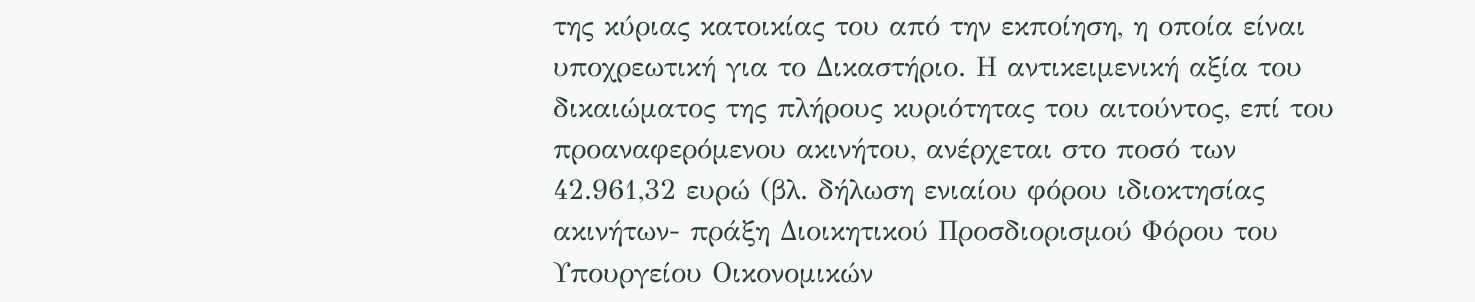της κύριας κατοικίας του από την εκποίηση, η οποία είναι υποχρεωτική για το Δικαστήριο. Η αντικειμενική αξία του δικαιώματος της πλήρους κυριότητας του αιτούντος, επί του προαναφερόμενου ακινήτου, ανέρχεται στο ποσό των 42.961,32 ευρώ (βλ. δήλωση ενιαίου φόρου ιδιοκτησίας ακινήτων- πράξη Διοικητικού Προσδιορισμού Φόρου του Υπουργείου Οικονομικών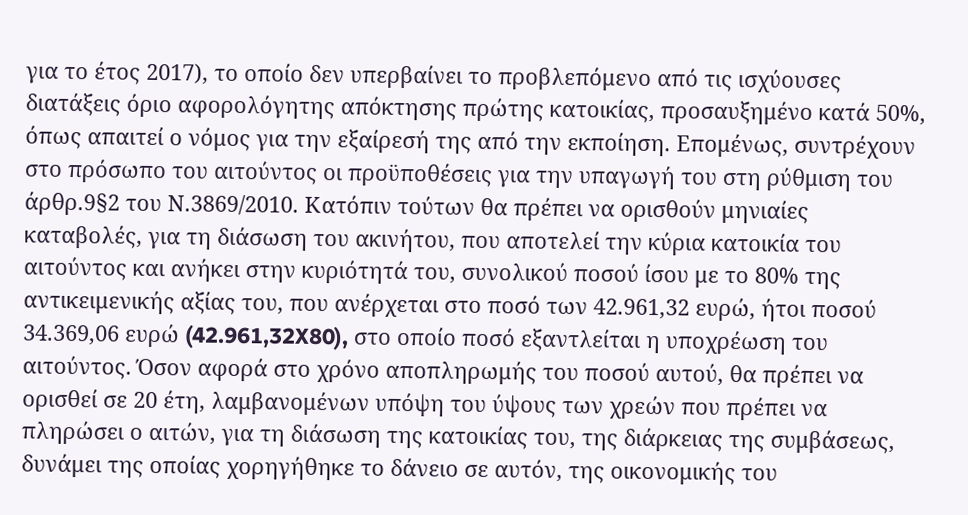για το έτος 2017), το οποίο δεν υπερβαίνει το προβλεπόμενο από τις ισχύουσες διατάξεις όριο αφορολόγητης απόκτησης πρώτης κατοικίας, προσαυξημένο κατά 50%, όπως απαιτεί ο νόμος για την εξαίρεσή της από την εκποίηση. Επομένως, συντρέχουν στο πρόσωπο του αιτούντος οι προϋποθέσεις για την υπαγωγή του στη ρύθμιση του άρθρ.9§2 του Ν.3869/2010. Κατόπιν τούτων θα πρέπει να ορισθούν μηνιαίες καταβολές, για τη διάσωση του ακινήτου, που αποτελεί την κύρια κατοικία του αιτούντος και ανήκει στην κυριότητά του, συνολικού ποσού ίσου με το 80% της αντικειμενικής αξίας του, που ανέρχεται στο ποσό των 42.961,32 ευρώ, ήτοι ποσού 34.369,06 ευρώ (42.961,32X80), στο οποίο ποσό εξαντλείται η υποχρέωση του αιτούντος. Όσον αφορά στο χρόνο αποπληρωμής του ποσού αυτού, θα πρέπει να ορισθεί σε 20 έτη, λαμβανομένων υπόψη του ύψους των χρεών που πρέπει να πληρώσει ο αιτών, για τη διάσωση της κατοικίας του, της διάρκειας της συμβάσεως, δυνάμει της οποίας χορηγήθηκε το δάνειο σε αυτόν, της οικονομικής του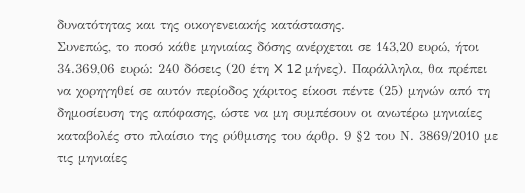δυνατότητας και της οικογενειακής κατάστασης.
Συνεπώς, το ποσό κάθε μηνιαίας δόσης ανέρχεται σε 143,20 ευρώ, ήτοι 34.369,06 ευρώ: 240 δόσεις (20 έτη X 12 μήνες). Παράλληλα, θα πρέπει να χορηγηθεί σε αυτόν περίοδος χάριτος είκοσι πέντε (25) μηνών από τη δημοσίευση της απόφασης, ώστε να μη συμπέσουν οι ανωτέρω μηνιαίες καταβολές στο πλαίσιο της ρύθμισης του άρθρ. 9 §2 του Ν. 3869/2010 με τις μηνιαίες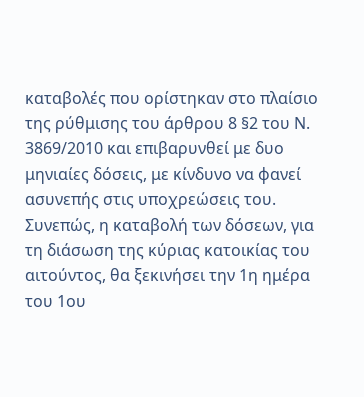καταβολές που ορίστηκαν στο πλαίσιο της ρύθμισης του άρθρου 8 §2 του Ν. 3869/2010 και επιβαρυνθεί με δυο μηνιαίες δόσεις, με κίνδυνο να φανεί ασυνεπής στις υποχρεώσεις του.
Συνεπώς, η καταβολή των δόσεων, για τη διάσωση της κύριας κατοικίας του αιτούντος, θα ξεκινήσει την 1η ημέρα του 1ου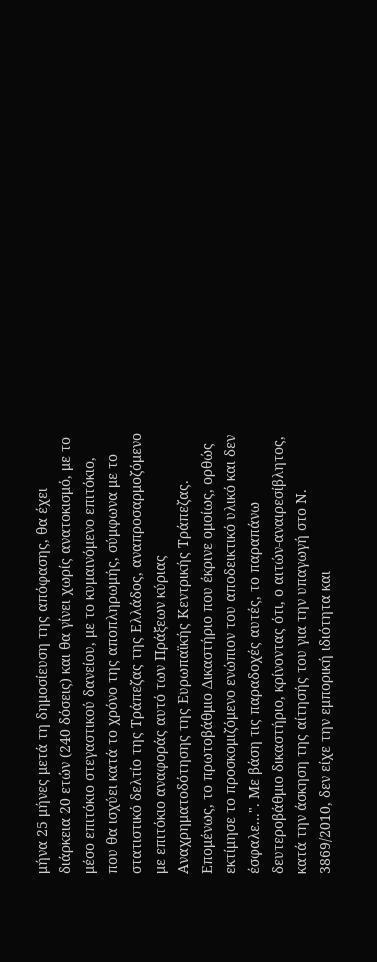μήνα 25 μήνες μετά τη δημοσίευση της απόφασης, θα έχει διάρκεια 20 ετών (240 δόσεις) και θα γίνει χωρίς ανατοκισμό, με το μέσο επιτόκιο στεγαστικού δανείου, με το κυμαινόμενο επιτόκιο, που θα ισχύει κατά το χρόνο της αποπληρωμής, σύμφωνα με το στατιστικό δελτίο της Τράπεζας της Ελλάδος, αναπροσαρμοζόμενο με επιτόκιο αναφοράς αυτό των Πράξεων κύριας Αναχρηματοδότησης της Ευρωπαϊκής Κεντρικής Τράπεζας. Επομένως, το πρωτοβάθμιο Δικαστήριο που έκρινε ομοίως, ορθώς εκτίμησε το προσκομιζόμενο ενώπιον του αποδεικτικό υλικό και δεν έσφαλε...". Με βάση τις παραδοχές αυτές, το παραπάνω δευτεροβάθμιο δικαστήριο, κρίνοντας ότι, ο αιτών-αναιρεσίβλητος, κατά την άσκηση της αίτησής του για την υπαγωγή στο Ν. 3869/2010, δεν είχε την εμπορική ιδιότητα και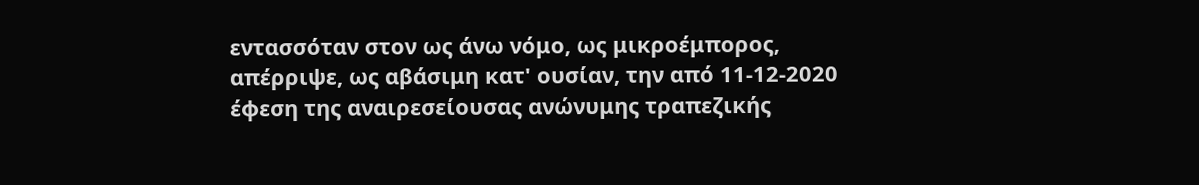εντασσόταν στον ως άνω νόμο, ως μικροέμπορος, απέρριψε, ως αβάσιμη κατ' ουσίαν, την από 11-12-2020 έφεση της αναιρεσείουσας ανώνυμης τραπεζικής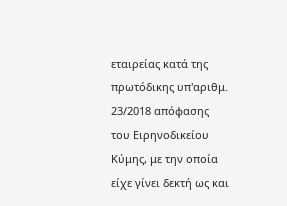εταιρείας κατά της πρωτόδικης υπ'αριθμ. 23/2018 απόφασης του Ειρηνοδικείου Κύμης, με την οποία είχε γίνει δεκτή ως και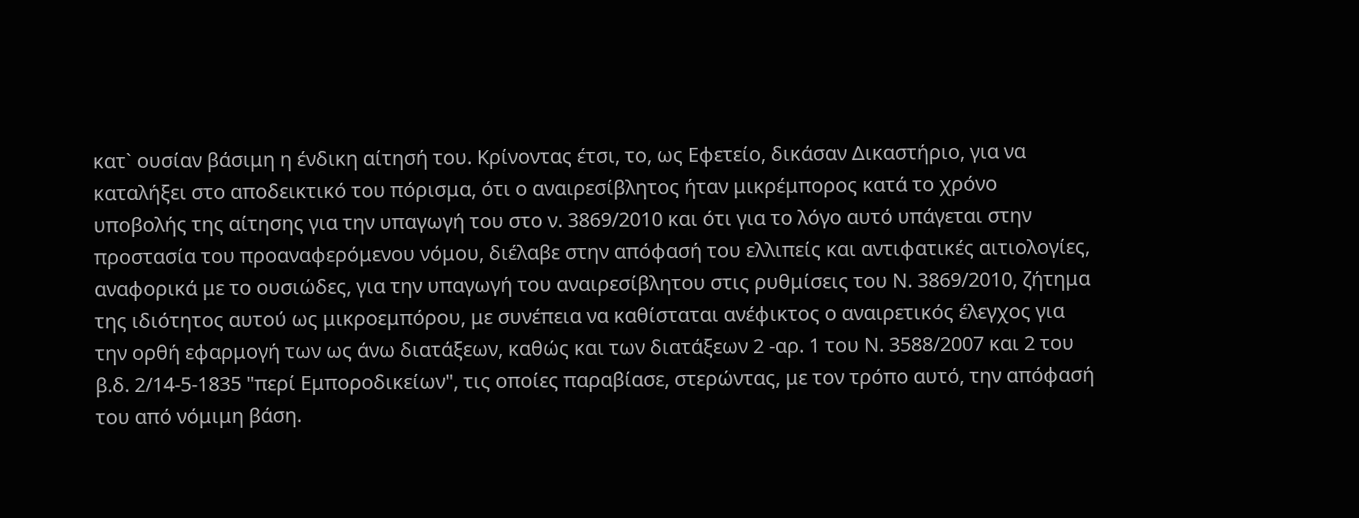κατ` ουσίαν βάσιμη η ένδικη αίτησή του. Κρίνοντας έτσι, το, ως Εφετείο, δικάσαν Δικαστήριο, για να καταλήξει στο αποδεικτικό του πόρισμα, ότι ο αναιρεσίβλητος ήταν μικρέμπορος κατά το χρόνο υποβολής της αίτησης για την υπαγωγή του στο ν. 3869/2010 και ότι για το λόγο αυτό υπάγεται στην προστασία του προαναφερόμενου νόμου, διέλαβε στην απόφασή του ελλιπείς και αντιφατικές αιτιολογίες, αναφορικά με το ουσιώδες, για την υπαγωγή του αναιρεσίβλητου στις ρυθμίσεις του Ν. 3869/2010, ζήτημα της ιδιότητος αυτού ως μικροεμπόρου, με συνέπεια να καθίσταται ανέφικτος ο αναιρετικός έλεγχος για την ορθή εφαρμογή των ως άνω διατάξεων, καθώς και των διατάξεων 2 -αρ. 1 του Ν. 3588/2007 και 2 του β.δ. 2/14-5-1835 "περί Εμποροδικείων", τις οποίες παραβίασε, στερώντας, με τον τρόπο αυτό, την απόφασή του από νόμιμη βάση.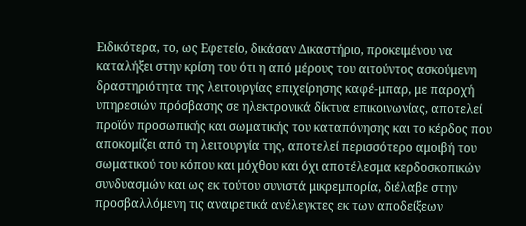Ειδικότερα, το, ως Εφετείο, δικάσαν Δικαστήριο, προκειμένου να καταλήξει στην κρίση του ότι η από μέρους του αιτούντος ασκούμενη δραστηριότητα της λειτουργίας επιχείρησης καφέ-μπαρ, με παροχή υπηρεσιών πρόσβασης σε ηλεκτρονικά δίκτυα επικοινωνίας, αποτελεί προϊόν προσωπικής και σωματικής του καταπόνησης και το κέρδος που αποκομίζει από τη λειτουργία της, αποτελεί περισσότερο αμοιβή του σωματικού του κόπου και μόχθου και όχι αποτέλεσμα κερδοσκοπικών συνδυασμών και ως εκ τούτου συνιστά μικρεμπορία, διέλαβε στην προσβαλλόμενη τις αναιρετικά ανέλεγκτες εκ των αποδείξεων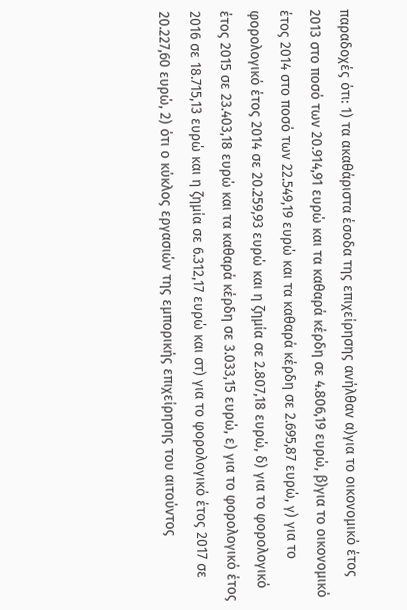παραδοχές ότι: 1) τα ακαθάριστα έσοδα της επιχείρησης ανήλθαν α)για το οικονομικό έτος 2013 στο ποσό των 20.914,91 ευρώ και τα καθαρά κέρδη σε 4.806,19 ευρώ, β)για το οικονομικό έτος 2014 στο ποσό των 22.549,19 ευρώ και τα καθαρά κέρδη σε 2.695,87 ευρώ, γ) για το φορολογικό έτος 2014 σε 20.259,93 ευρώ και η ζημία σε 2.807,18 ευρώ, δ) για το φορολογικό έτος 2015 σε 23.403,18 ευρώ και τα καθαρά κέρδη σε 3.033,15 ευρώ, ε) για το φορολογικό έτος 2016 σε 18.715,13 ευρώ και η ζημία σε 6.312,17 ευρώ και στ) για το φορολογικό έτος 2017 σε 20.227,60 ευρώ, 2) ότι ο κύκλος εργασιών της εμπορικής επιχείρησης του αιτούντος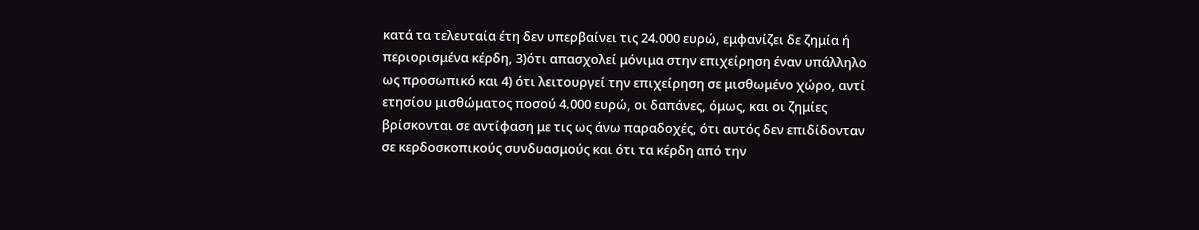κατά τα τελευταία έτη δεν υπερβαίνει τις 24.000 ευρώ, εμφανίζει δε ζημία ή περιορισμένα κέρδη, 3)ότι απασχολεί μόνιμα στην επιχείρηση έναν υπάλληλο ως προσωπικό και 4) ότι λειτουργεί την επιχείρηση σε μισθωμένο χώρο, αντί ετησίου μισθώματος ποσού 4.000 ευρώ, οι δαπάνες, όμως, και οι ζημίες βρίσκονται σε αντίφαση με τις ως άνω παραδοχές, ότι αυτός δεν επιδίδονταν σε κερδοσκοπικούς συνδυασμούς και ότι τα κέρδη από την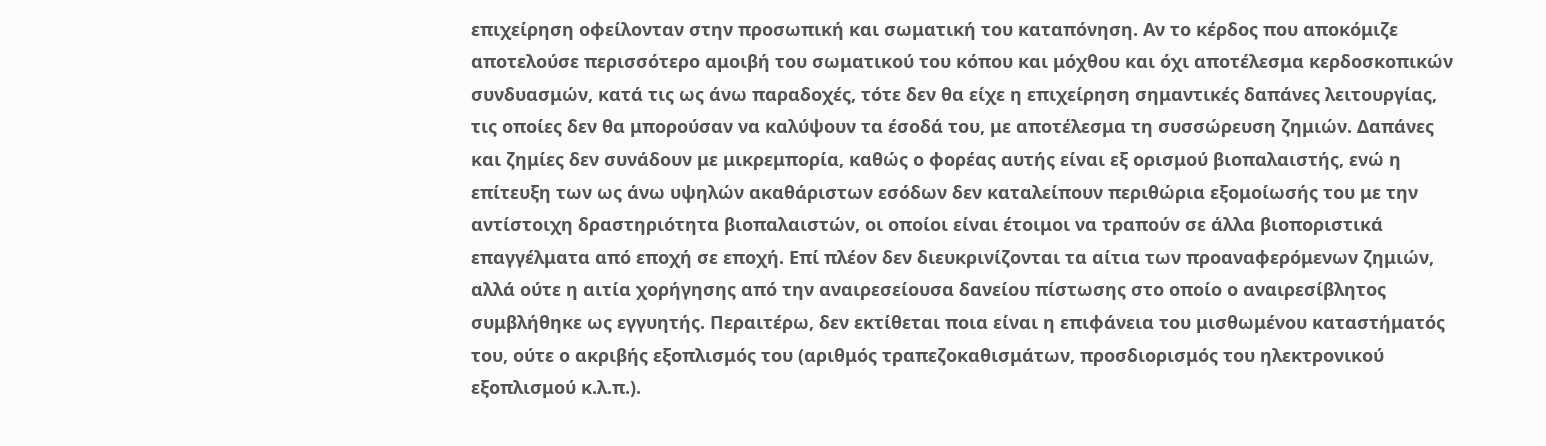επιχείρηση οφείλονταν στην προσωπική και σωματική του καταπόνηση. Αν το κέρδος που αποκόμιζε αποτελούσε περισσότερο αμοιβή του σωματικού του κόπου και μόχθου και όχι αποτέλεσμα κερδοσκοπικών συνδυασμών, κατά τις ως άνω παραδοχές, τότε δεν θα είχε η επιχείρηση σημαντικές δαπάνες λειτουργίας, τις οποίες δεν θα μπορούσαν να καλύψουν τα έσοδά του, με αποτέλεσμα τη συσσώρευση ζημιών. Δαπάνες και ζημίες δεν συνάδουν με μικρεμπορία, καθώς ο φορέας αυτής είναι εξ ορισμού βιοπαλαιστής, ενώ η επίτευξη των ως άνω υψηλών ακαθάριστων εσόδων δεν καταλείπουν περιθώρια εξομοίωσής του με την αντίστοιχη δραστηριότητα βιοπαλαιστών, οι οποίοι είναι έτοιμοι να τραπούν σε άλλα βιοποριστικά επαγγέλματα από εποχή σε εποχή. Επί πλέον δεν διευκρινίζονται τα αίτια των προαναφερόμενων ζημιών, αλλά ούτε η αιτία χορήγησης από την αναιρεσείουσα δανείου πίστωσης στο οποίο ο αναιρεσίβλητος συμβλήθηκε ως εγγυητής. Περαιτέρω, δεν εκτίθεται ποια είναι η επιφάνεια του μισθωμένου καταστήματός του, ούτε ο ακριβής εξοπλισμός του (αριθμός τραπεζοκαθισμάτων, προσδιορισμός του ηλεκτρονικού εξοπλισμού κ.λ.π.).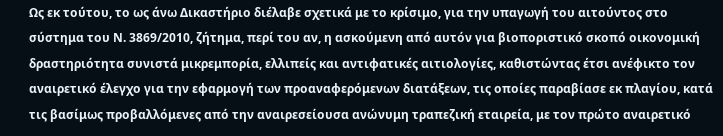Ως εκ τούτου, το ως άνω Δικαστήριο διέλαβε σχετικά με το κρίσιμο, για την υπαγωγή του αιτούντος στο σύστημα του Ν. 3869/2010, ζήτημα, περί του αν, η ασκούμενη από αυτόν για βιοποριστικό σκοπό οικονομική δραστηριότητα συνιστά μικρεμπορία, ελλιπείς και αντιφατικές αιτιολογίες, καθιστώντας έτσι ανέφικτο τον αναιρετικό έλεγχο για την εφαρμογή των προαναφερόμενων διατάξεων, τις οποίες παραβίασε εκ πλαγίου, κατά τις βασίμως προβαλλόμενες από την αναιρεσείουσα ανώνυμη τραπεζική εταιρεία, με τον πρώτο αναιρετικό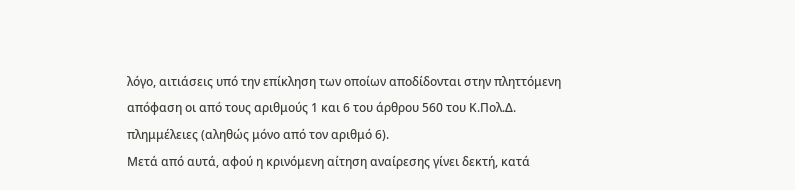λόγο, αιτιάσεις υπό την επίκληση των οποίων αποδίδονται στην πληττόμενη απόφαση οι από τους αριθμούς 1 και 6 του άρθρου 560 του Κ.Πολ.Δ. πλημμέλειες (αληθώς μόνο από τον αριθμό 6).
Μετά από αυτά, αφού η κρινόμενη αίτηση αναίρεσης γίνει δεκτή, κατά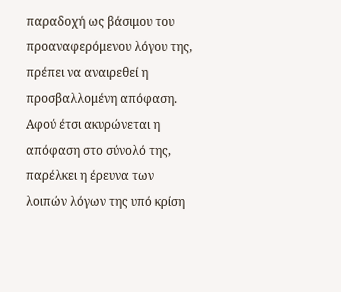παραδοχή ως βάσιμου του προαναφερόμενου λόγου της, πρέπει να αναιρεθεί η προσβαλλομένη απόφαση. Αφού έτσι ακυρώνεται η απόφαση στο σύνολό της, παρέλκει η έρευνα των λοιπών λόγων της υπό κρίση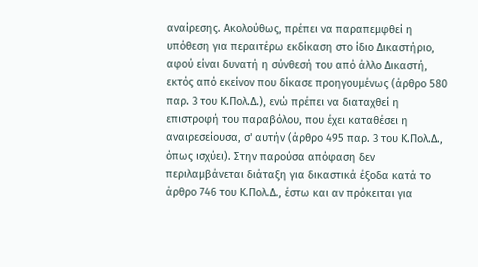αναίρεσης. Ακολούθως, πρέπει να παραπεμφθεί η υπόθεση για περαιτέρω εκδίκαση στο ίδιο Δικαστήριο, αφού είναι δυνατή η σύνθεσή του από άλλο Δικαστή, εκτός από εκείνον που δίκασε προηγουμένως (άρθρο 580 παρ. 3 του Κ.Πολ.Δ.), ενώ πρέπει να διαταχθεί η επιστροφή του παραβόλου, που έχει καταθέσει η αναιρεσείουσα, σ' αυτήν (άρθρο 495 παρ. 3 του Κ.Πολ.Δ., όπως ισχύει). Στην παρούσα απόφαση δεν περιλαμβάνεται διάταξη για δικαστικά έξοδα κατά το άρθρο 746 του Κ.Πολ.Δ., έστω και αν πρόκειται για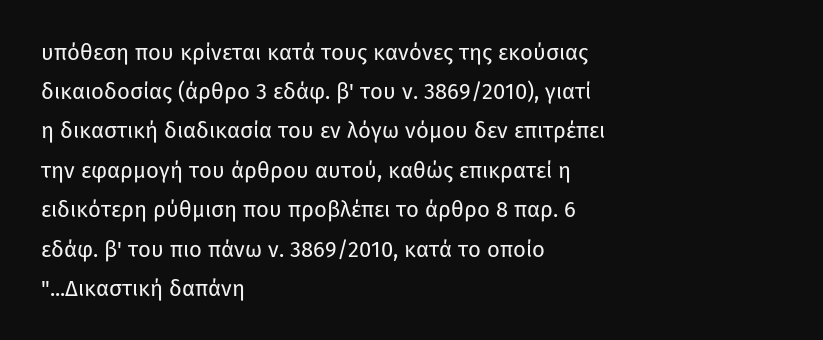υπόθεση που κρίνεται κατά τους κανόνες της εκούσιας δικαιοδοσίας (άρθρο 3 εδάφ. β' του ν. 3869/2010), γιατί η δικαστική διαδικασία του εν λόγω νόμου δεν επιτρέπει την εφαρμογή του άρθρου αυτού, καθώς επικρατεί η ειδικότερη ρύθμιση που προβλέπει το άρθρο 8 παρ. 6 εδάφ. β' του πιο πάνω ν. 3869/2010, κατά το οποίο "...Δικαστική δαπάνη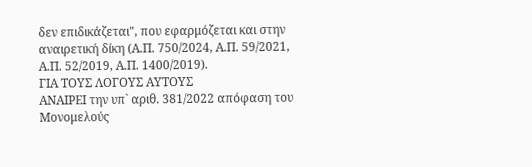δεν επιδικάζεται", που εφαρμόζεται και στην αναιρετική δίκη (Α.Π. 750/2024, Α.Π. 59/2021, Α.Π. 52/2019, Α.Π. 1400/2019).
ΓΙΑ ΤΟΥΣ ΛΟΓΟΥΣ ΑΥΤΟΥΣ
ΑΝΑΙΡΕΙ την υπ` αριθ. 381/2022 απόφαση του Μονομελούς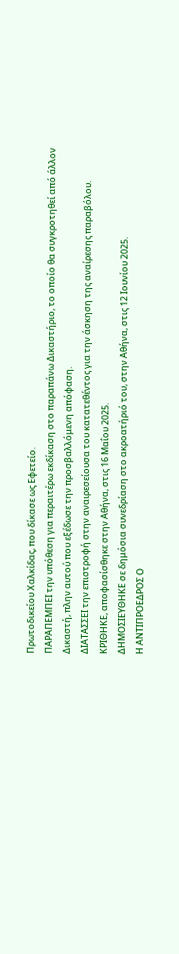Πρωτοδικείου Χαλκίδας, που δίκασε ως Εφετείο.
ΠΑΡΑΠΕΜΠΕΙ την υπόθεση για περαιτέρω εκδίκαση στο παραπάνω Δικαστήριο, το οποίο θα συγκροτηθεί από άλλον Δικαστή, πλην αυτού που εξέδωσε την προσβαλλόμενη απόφαση.
ΔΙΑΤΑΣΣΕΙ την επιστροφή στην αναιρεσείουσα του κατατεθέντος για την άσκηση της αναίρεσης παραβόλου.
ΚΡΙΘΗΚΕ, αποφασίσθηκε στην Αθήνα, στις 16 Μαΐου 2025.
ΔΗΜΟΣΙΕΥΘΗΚΕ σε δημόσια συνεδρίαση στο ακροατήριό του, στην Αθήνα, στις 12 Ιουνίου 2025.
Η ΑΝΤΙΠΡΟΕΔΡΟΣ Ο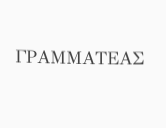ΓΡΑΜΜΑΤΕΑΣ